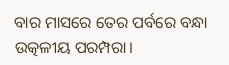ବାର ମାସରେ ତେର ପର୍ବରେ ବନ୍ଧା ଉତ୍କଳୀୟ ପରମ୍ପରା।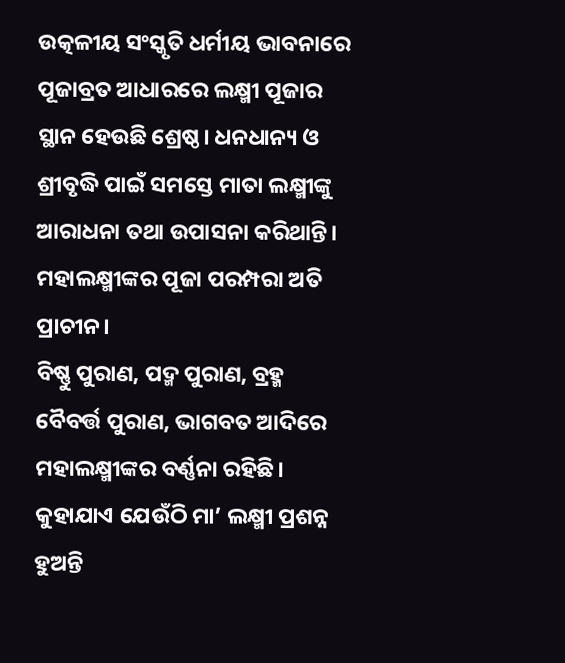ଉତ୍କଳୀୟ ସଂସ୍କୃତି ଧର୍ମୀୟ ଭାବନାରେ ପୂଜାବ୍ରତ ଆଧାରରେ ଲକ୍ଷ୍ମୀ ପୂଜାର ସ୍ଥାନ ହେଉଛି ଶ୍ରେଷ୍ଠ। ଧନଧାନ୍ୟ ଓ ଶ୍ରୀବୃଦ୍ଧି ପାଇଁ ସମସ୍ତେ ମାତା ଲକ୍ଷ୍ମୀଙ୍କୁ ଆରାଧନା ତଥା ଉପାସନା କରିଥାନ୍ତି। ମହାଲକ୍ଷ୍ମୀଙ୍କର ପୂଜା ପରମ୍ପରା ଅତି ପ୍ରାଚୀନ।
ବିଷ୍ଣୁ ପୁରାଣ, ପଦ୍ମ ପୁରାଣ, ବ୍ରହ୍ମ ବୈବର୍ତ୍ତ ପୁରାଣ, ଭାଗବତ ଆଦିରେ ମହାଲକ୍ଷ୍ମୀଙ୍କର ବର୍ଣ୍ଣନା ରହିଛି। କୁହାଯାଏ ଯେଉଁଠି ମା’ ଲକ୍ଷ୍ମୀ ପ୍ରଶନ୍ନ ହୁଅନ୍ତି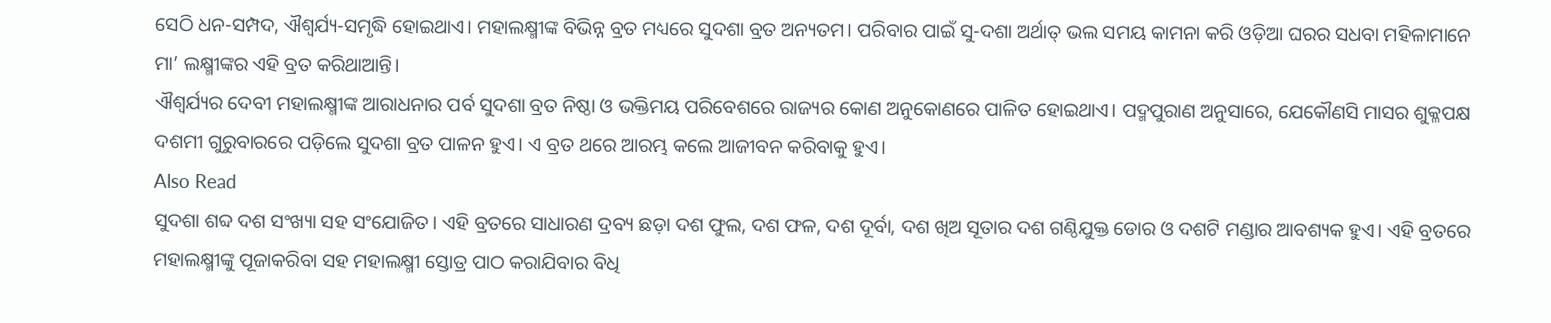ସେଠି ଧନ-ସମ୍ପଦ, ଐଶ୍ୱର୍ଯ୍ୟ-ସମୃଦ୍ଧି ହୋଇଥାଏ। ମହାଲକ୍ଷ୍ମୀଙ୍କ ବିଭିନ୍ନ ବ୍ରତ ମଧ୍ୟରେ ସୁଦଶା ବ୍ରତ ଅନ୍ୟତମ। ପରିବାର ପାଇଁ ସୁ-ଦଶା ଅର୍ଥାତ୍ ଭଲ ସମୟ କାମନା କରି ଓଡ଼ିଆ ଘରର ସଧବା ମହିଳାମାନେ ମା’ ଲକ୍ଷ୍ମୀଙ୍କର ଏହି ବ୍ରତ କରିଥାଆନ୍ତି।
ଐଶ୍ୱର୍ଯ୍ୟର ଦେବୀ ମହାଲକ୍ଷ୍ମୀଙ୍କ ଆରାଧନାର ପର୍ବ ସୁଦଶା ବ୍ରତ ନିଷ୍ଠା ଓ ଭକ୍ତିମୟ ପରିବେଶରେ ରାଜ୍ୟର କୋଣ ଅନୁକୋଣରେ ପାଳିତ ହୋଇଥାଏ। ପଦ୍ମପୁରାଣ ଅନୁସାରେ, ଯେକୌଣସି ମାସର ଶୁକ୍ଳପକ୍ଷ ଦଶମୀ ଗୁରୁବାରରେ ପଡ଼ିଲେ ସୁଦଶା ବ୍ରତ ପାଳନ ହୁଏ। ଏ ବ୍ରତ ଥରେ ଆରମ୍ଭ କଲେ ଆଜୀବନ କରିବାକୁ ହୁଏ।
Also Read
ସୁଦଶା ଶବ୍ଦ ଦଶ ସଂଖ୍ୟା ସହ ସଂଯୋଜିତ। ଏହି ବ୍ରତରେ ସାଧାରଣ ଦ୍ରବ୍ୟ ଛଡ଼ା ଦଶ ଫୁଲ, ଦଶ ଫଳ, ଦଶ ଦୂର୍ବା, ଦଶ ଖିଅ ସୂତାର ଦଶ ଗଣ୍ଠିଯୁକ୍ତ ଡୋର ଓ ଦଶଟି ମଣ୍ଡାର ଆବଶ୍ୟକ ହୁଏ। ଏହି ବ୍ରତରେ ମହାଲକ୍ଷ୍ମୀଙ୍କୁ ପୂଜାକରିବା ସହ ମହାଲକ୍ଷ୍ମୀ ସ୍ତୋତ୍ର ପାଠ କରାଯିବାର ବିଧି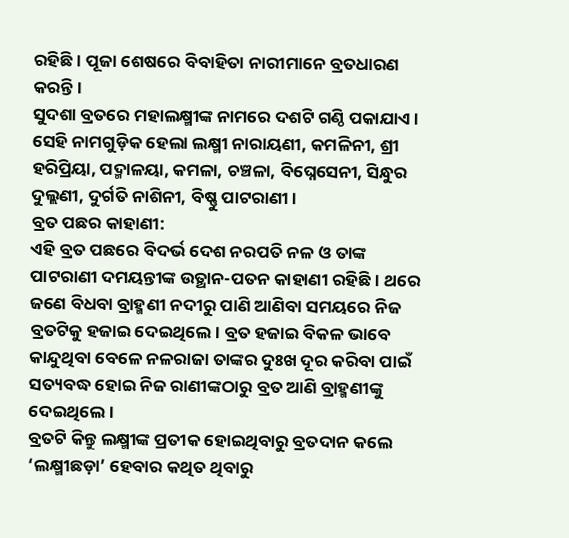ରହିଛି। ପୂଜା ଶେଷରେ ବିବାହିତା ନାରୀମାନେ ବ୍ରତଧାରଣ କରନ୍ତି।
ସୁଦଶା ବ୍ରତରେ ମହାଲକ୍ଷ୍ମୀଙ୍କ ନାମରେ ଦଶଟି ଗଣ୍ଠି ପକାଯାଏ। ସେହି ନାମଗୁଡ଼ିକ ହେଲା ଲକ୍ଷ୍ମୀ ନାରାୟଣୀ, କମଳିନୀ, ଶ୍ରୀ ହରିପ୍ରିୟା, ପଦ୍ମାଳୟା, କମଳା, ଚଞ୍ଚଳା, ବିଘ୍ନେସେନୀ, ସିନ୍ଧୁର ଦୁଲ୍ଲଣୀ, ଦୁର୍ଗତି ନାଶିନୀ, ବିଷ୍ଣୁ ପାଟରାଣୀ।
ବ୍ରତ ପଛର କାହାଣୀ:
ଏହି ବ୍ରତ ପଛରେ ବିଦର୍ଭ ଦେଶ ନରପତି ନଳ ଓ ତାଙ୍କ ପାଟରାଣୀ ଦମୟନ୍ତୀଙ୍କ ଉତ୍ଥାନ-ପତନ କାହାଣୀ ରହିଛି। ଥରେ ଜଣେ ବିଧବା ବ୍ରାହ୍ମଣୀ ନଦୀରୁ ପାଣି ଆଣିବା ସମୟରେ ନିଜ ବ୍ରତଟିକୁ ହଜାଇ ଦେଇଥିଲେ। ବ୍ରତ ହଜାଇ ବିକଳ ଭାବେ କାନ୍ଦୁଥିବା ବେଳେ ନଳରାଜା ତାଙ୍କର ଦୁଃଖ ଦୂର କରିବା ପାଇଁ ସତ୍ୟବଦ୍ଧ ହୋଇ ନିଜ ରାଣୀଙ୍କଠାରୁ ବ୍ରତ ଆଣି ବ୍ରାହ୍ମଣୀଙ୍କୁ ଦେଇଥିଲେ।
ବ୍ରତଟି କିନ୍ତୁ ଲକ୍ଷ୍ମୀଙ୍କ ପ୍ରତୀକ ହୋଇଥିବାରୁ ବ୍ରତଦାନ କଲେ ‘ଲକ୍ଷ୍ମୀଛଡ଼ା’ ହେବାର କଥିତ ଥିବାରୁ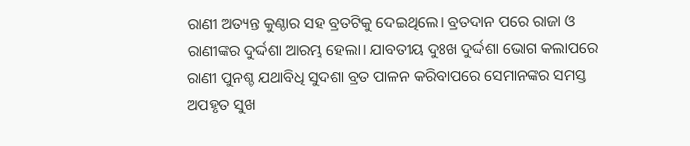ରାଣୀ ଅତ୍ୟନ୍ତ କୁଣ୍ଠାର ସହ ବ୍ରତଟିକୁ ଦେଇଥିଲେ। ବ୍ରତଦାନ ପରେ ରାଜା ଓ ରାଣୀଙ୍କର ଦୁର୍ଦ୍ଦଶା ଆରମ୍ଭ ହେଲା। ଯାବତୀୟ ଦୁଃଖ ଦୁର୍ଦ୍ଦଶା ଭୋଗ କଲାପରେ ରାଣୀ ପୁନଶ୍ଚ ଯଥାବିଧି ସୁଦଶା ବ୍ରତ ପାଳନ କରିବାପରେ ସେମାନଙ୍କର ସମସ୍ତ ଅପହୃତ ସୁଖ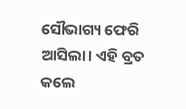ସୌଭାଗ୍ୟ ଫେରି ଆସିଲା। ଏହି ବ୍ରତ କଲେ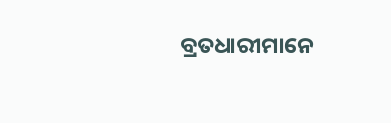ବ୍ରତଧାରୀମାନେ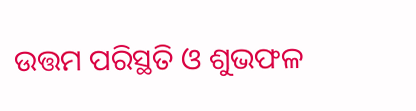ଉତ୍ତମ ପରିସ୍ଥତି ଓ ଶୁଭଫଳ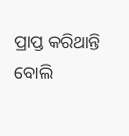ପ୍ରାପ୍ତ କରିଥାନ୍ତି ବୋଲି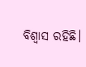ବିଶ୍ୱାସ ରହିଛି।